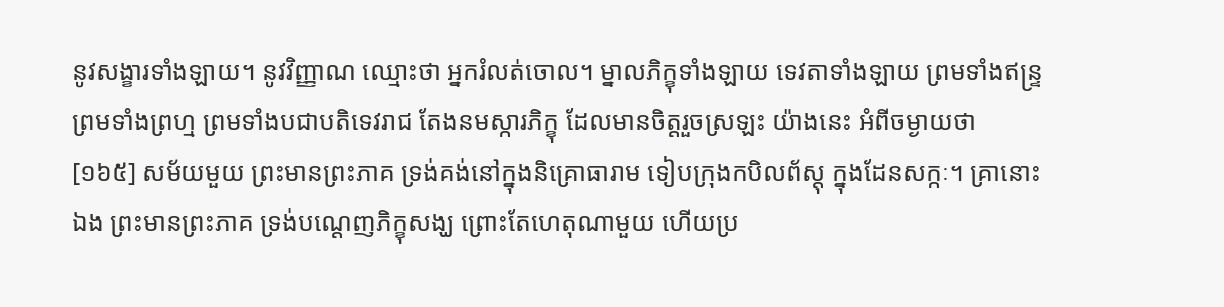នូវសង្ខារទាំងឡាយ។ នូវវិញ្ញាណ ឈ្មោះថា អ្នករំលត់ចោល។ ម្នាលភិក្ខុទាំងឡាយ ទេវតាទាំងឡាយ ព្រមទាំងឥន្ទ្រ ព្រមទាំងព្រហ្ម ព្រមទាំងបជាបតិទេវរាជ តែងនមស្ការភិក្ខុ ដែលមានចិត្តរួចស្រឡះ យ៉ាងនេះ អំពីចម្ងាយថា
[១៦៥] សម័យមួយ ព្រះមានព្រះភាគ ទ្រង់គង់នៅក្នុងនិគ្រោធារាម ទៀបក្រុងកបិលព័ស្តុ ក្នុងដែនសក្កៈ។ គ្រានោះឯង ព្រះមានព្រះភាគ ទ្រង់បណ្តេញភិក្ខុសង្ឃ ព្រោះតែហេតុណាមួយ ហើយប្រ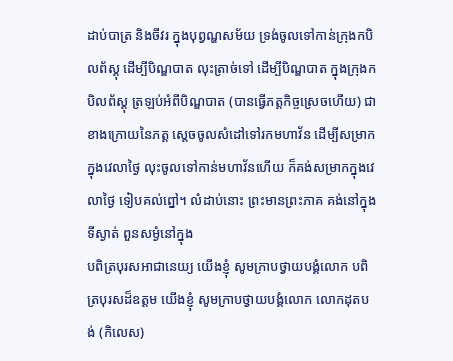ដាប់បាត្រ និងចីវរ ក្នុងបុព្វណ្ហសម័យ ទ្រង់ចូលទៅកាន់ក្រុងកបិលព័ស្តុ ដើម្បីបិណ្ឌបាត លុះត្រាច់ទៅ ដើម្បីបិណ្ឌបាត ក្នុងក្រុងកបិលព័ស្តុ ត្រឡប់អំពីបិណ្ឌបាត (បានធ្វើភត្តកិច្ចស្រេចហើយ) ជាខាងក្រោយនៃភត្ត ស្តេចចូលសំដៅទៅរកមហាវ័ន ដើម្បីសម្រាកក្នុងវេលាថ្ងៃ លុះចូលទៅកាន់មហាវ័នហើយ ក៏គង់សម្រាកក្នុងវេលាថ្ងៃ ទៀបគល់ព្នៅ។ លំដាប់នោះ ព្រះមានព្រះភាគ គង់នៅក្នុងទីស្ងាត់ ពួនសម្ងំនៅក្នុង
បពិត្របុរសអាជានេយ្យ យើងខ្ញុំ សូមក្រាបថ្វាយបង្គំលោក បពិត្របុរសដ៏ឧត្តម យើងខ្ញុំ សូមក្រាបថ្វាយបង្គំលោក លោកដុតបង់ (កិលេស)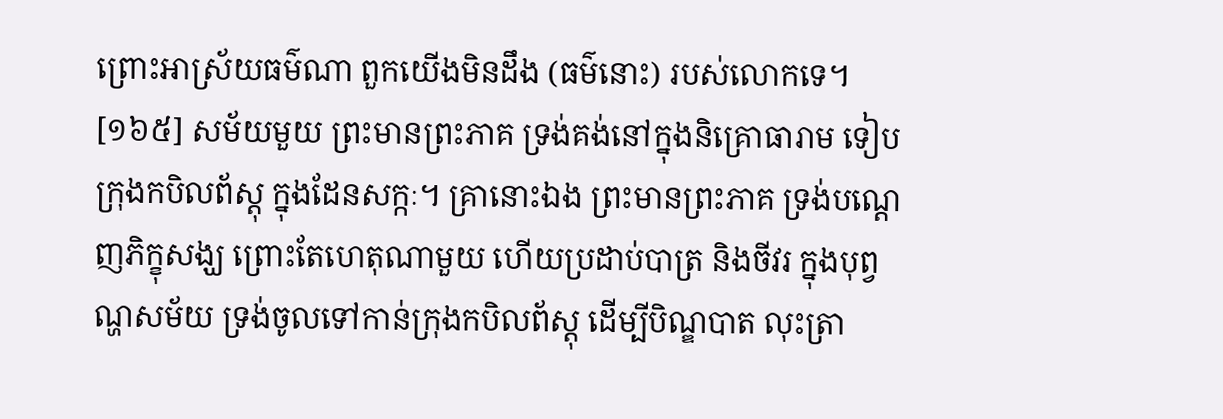ព្រោះអាស្រ័យធម៌ណា ពួកយើងមិនដឹង (ធម៌នោះ) របស់លោកទេ។
[១៦៥] សម័យមួយ ព្រះមានព្រះភាគ ទ្រង់គង់នៅក្នុងនិគ្រោធារាម ទៀបក្រុងកបិលព័ស្តុ ក្នុងដែនសក្កៈ។ គ្រានោះឯង ព្រះមានព្រះភាគ ទ្រង់បណ្តេញភិក្ខុសង្ឃ ព្រោះតែហេតុណាមួយ ហើយប្រដាប់បាត្រ និងចីវរ ក្នុងបុព្វណ្ហសម័យ ទ្រង់ចូលទៅកាន់ក្រុងកបិលព័ស្តុ ដើម្បីបិណ្ឌបាត លុះត្រា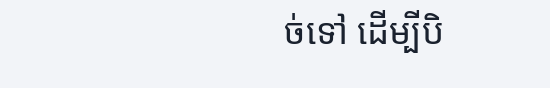ច់ទៅ ដើម្បីបិ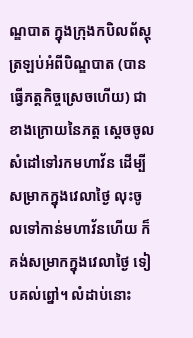ណ្ឌបាត ក្នុងក្រុងកបិលព័ស្តុ ត្រឡប់អំពីបិណ្ឌបាត (បានធ្វើភត្តកិច្ចស្រេចហើយ) ជាខាងក្រោយនៃភត្ត ស្តេចចូលសំដៅទៅរកមហាវ័ន ដើម្បីសម្រាកក្នុងវេលាថ្ងៃ លុះចូលទៅកាន់មហាវ័នហើយ ក៏គង់សម្រាកក្នុងវេលាថ្ងៃ ទៀបគល់ព្នៅ។ លំដាប់នោះ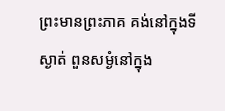ព្រះមានព្រះភាគ គង់នៅក្នុងទីស្ងាត់ ពួនសម្ងំនៅក្នុង